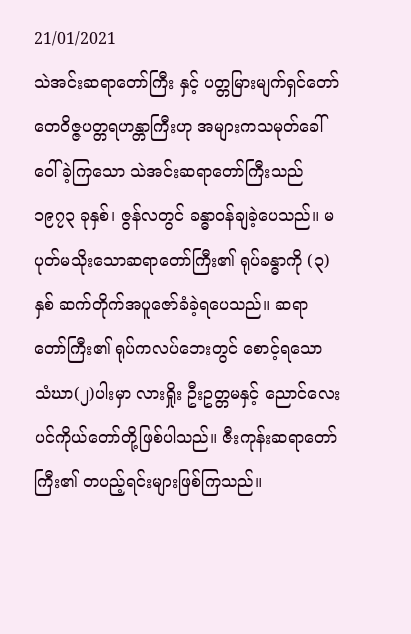21/01/2021
သဲအင်းဆရာတော်ကြီး နှင့် ပတ္တမြားမျက်ရှင်တော်
တေဝိဇ္ဇပတ္တရဟန္တာကြီးဟု အများကသမုတ်ခေါ်ဝေါ်ခဲ့ကြသော သဲအင်းဆရာတော်ကြီးသည် ၁၉၇၃ ခုနှစ်၊ ဇွန်လတွင် ခန္ဓာ၀န်ချခဲ့ပေသည်။ မပုတ်မသိုးသောဆရာတော်ကြီး၏ ရုပ်ခန္ဓာကို (၃) နှစ် ဆက်တိုက်အပူဇော်ခံခဲ့ရပေသည်။ ဆရာတော်ကြီး၏ ရုပ်ကလပ်ဘေးတွင် စောင့်ရသော သံဃာ(၂)ပါးမှာ လားရှိုး ဦးဥတ္တမနှင့် ညောင်လေးပင်ကိုယ်တော်တို့ဖြစ်ပါသည်။ ဇီးကုန်းဆရာတော် ကြီး၏ တပည့်ရင်းများဖြစ်ကြသည်။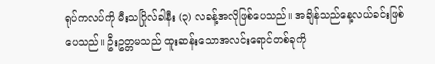ရုပ်ကလပ်ကို မီးသဂြိုလ်ခါနီး (၃) လခန့်အလိုဖြစ်ပေသည်။ အချိန်သည်နေ့လယ်ခင်းဖြစ် ပေသည်။ ဦးဥတ္တမသည် ထူးဆန်းသောအလင်းရောင်တစ်ခုကို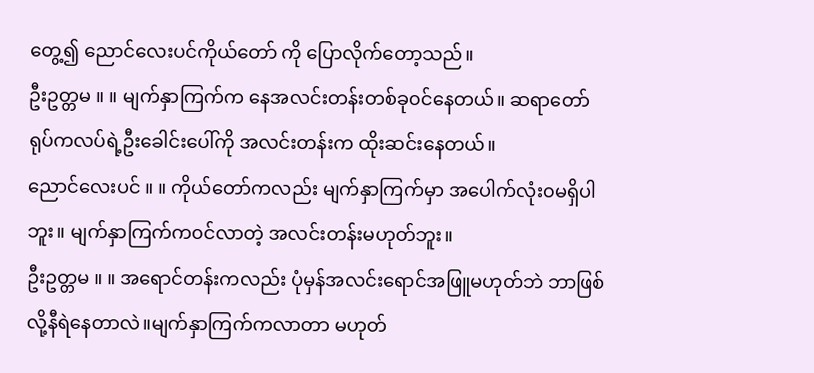တွေ့၍ ညောင်လေးပင်ကိုယ်တော် ကို ပြောလိုက်တော့သည်။
ဦးဥတ္တမ ။ ။ မျက်နှာကြက်က နေအလင်းတန်းတစ်ခု၀င်နေတယ်။ ဆရာတော် ရုပ်ကလပ်ရဲ့ဦးခေါင်းပေါ်ကို အလင်းတန်းက ထိုးဆင်းနေတယ်။
ညောင်လေးပင် ။ ။ ကိုယ်တော်ကလည်း မျက်နှာကြက်မှာ အပေါက်လုံး၀မရှိပါဘူး။ မျက်နှာကြက်က၀င်လာတဲ့ အလင်းတန်းမဟုတ်ဘူး။
ဦးဥတ္တမ ။ ။ အရောင်တန်းကလည်း ပုံမှန်အလင်းရောင်အဖြူမဟုတ်ဘဲ ဘာဖြစ် လို့နီရဲနေတာလဲ။မျက်နှာကြက်ကလာတာ မဟုတ်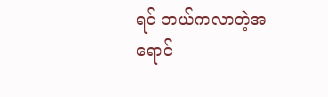ရင် ဘယ်ကလာတဲ့အရောင်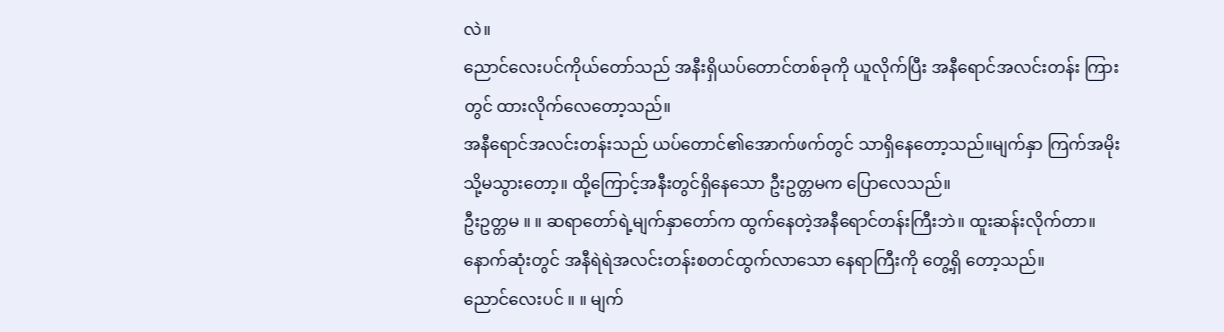လဲ။
ညောင်လေးပင်ကိုယ်တော်သည် အနီးရှိယပ်တောင်တစ်ခုကို ယူလိုက်ပြီး အနီရောင်အလင်းတန်း ကြားတွင် ထားလိုက်လေတော့သည်။
အနီရောင်အလင်းတန်းသည် ယပ်တောင်၏အောက်ဖက်တွင် သာရှိနေတော့သည်။မျက်နှာ ကြက်အမိုးသို့မသွားတော့။ ထို့ကြောင့်အနီးတွင်ရှိနေသော ဦးဥတ္တမက ပြောလေသည်။
ဦးဥတ္တမ ။ ။ ဆရာတော်ရဲ့မျက်နှာတော်က ထွက်နေတဲ့အနီရောင်တန်းကြီးဘဲ။ ထူးဆန်းလိုက်တာ။
နောက်ဆုံးတွင် အနီရဲရဲအလင်းတန်းစတင်ထွက်လာသော နေရာကြီးကို တွေ့ရှိ တော့သည်။
ညောင်လေးပင် ။ ။ မျက်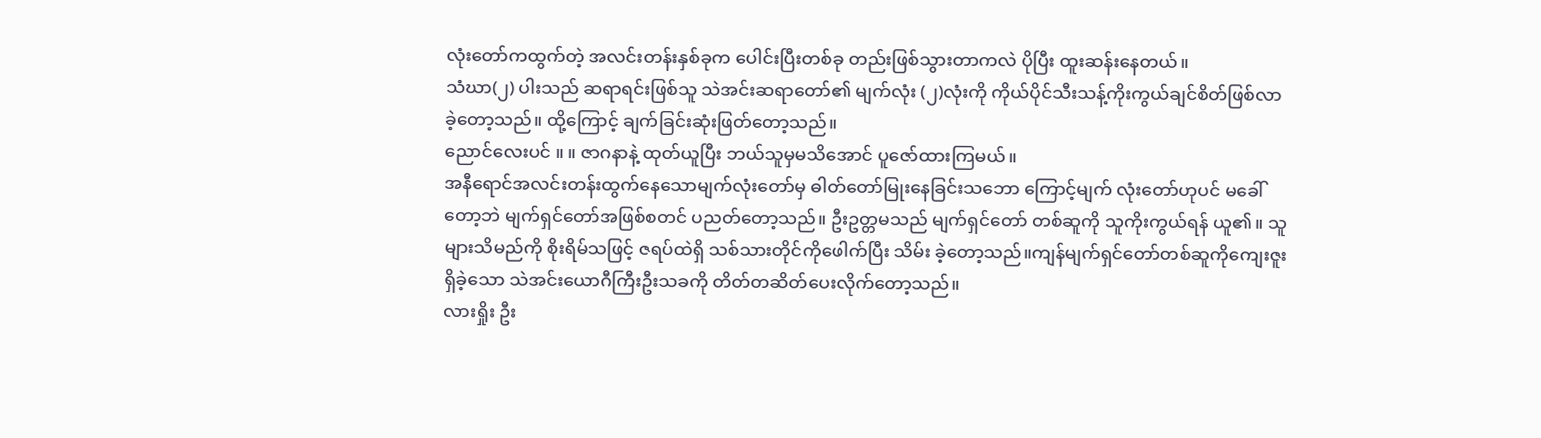လုံးတော်ကထွက်တဲ့ အလင်းတန်းနှစ်ခုက ပေါင်းပြီးတစ်ခု တည်းဖြစ်သွားတာကလဲ ပိုပြီး ထူးဆန်းနေတယ်။
သံဃာ(၂) ပါးသည် ဆရာရင်းဖြစ်သူ သဲအင်းဆရာတော်၏ မျက်လုံး (၂)လုံးကို ကိုယ်ပိုင်သီးသန့်ကိုးကွယ်ချင်စိတ်ဖြစ်လာခဲ့တော့သည်။ ထို့ကြောင့် ချက်ခြင်းဆုံးဖြတ်တော့သည်။
ညောင်လေးပင် ။ ။ ဇာဂနာနဲ့ ထုတ်ယူပြီး ဘယ်သူမှမသိအောင် ပူဇော်ထားကြမယ်။
အနီရောင်အလင်းတန်းထွက်နေသောမျက်လုံးတော်မှ ဓါတ်တော်မြုးနေခြင်းသဘော ကြောင့်မျက် လုံးတော်ဟုပင် မခေါ်တော့ဘဲ မျက်ရှင်တော်အဖြစ်စတင် ပညတ်တော့သည်။ ဦးဥတ္တမသည် မျက်ရှင်တော် တစ်ဆူကို သူကိုးကွယ်ရန် ယူ၏။ သူများသိမည်ကို စိုးရိမ်သဖြင့် ဇရပ်ထဲရှိ သစ်သားတိုင်ကိုဖေါက်ပြီး သိမ်း ခဲ့တော့သည်။ကျန်မျက်ရှင်တော်တစ်ဆူကိုကျေးဇူးရှိခဲ့သော သဲအင်းယောဂီကြီးဦးသခကို တိတ်တဆိတ်ပေးလိုက်တော့သည်။
လားရှိုး ဦး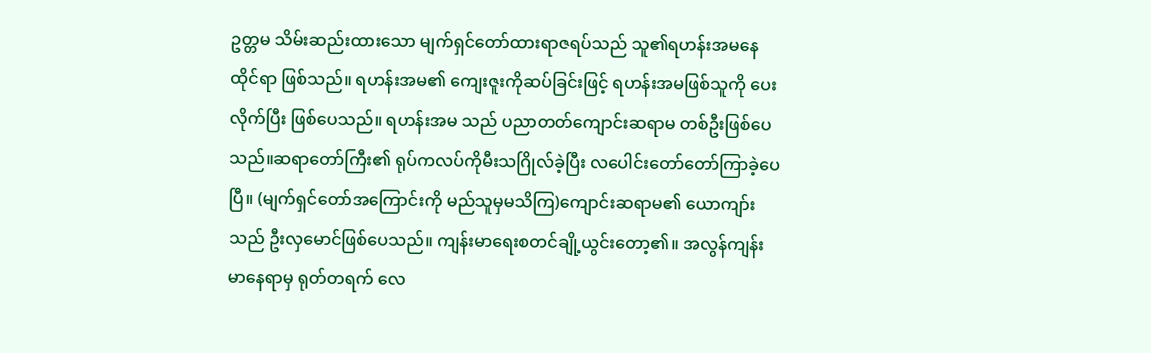ဥတ္တမ သိမ်းဆည်းထားသော မျက်ရှင်တော်ထားရာဇရပ်သည် သူ၏ရဟန်းအမနေထိုင်ရာ ဖြစ်သည်။ ရဟန်းအမ၏ ကျေးဇူးကိုဆပ်ခြင်းဖြင့် ရဟန်းအမဖြစ်သူကို ပေးလိုက်ပြီး ဖြစ်ပေသည်။ ရဟန်းအမ သည် ပညာတတ်ကျောင်းဆရာမ တစ်ဦးဖြစ်ပေသည်။ဆရာတော်ကြီး၏ ရုပ်ကလပ်ကိုမီးသဂြိုလ်ခဲ့ပြီး လပေါင်းတော်တော်ကြာခဲ့ပေပြီ။ (မျက်ရှင်တော်အကြောင်းကို မည်သူမှမသိကြ)ကျောင်းဆရာမ၏ ယောကျာ်းသည် ဦးလှမောင်ဖြစ်ပေသည်။ ကျန်းမာရေးစတင်ချို့ယွင်းတော့၏။ အလွန်ကျန်းမာနေရာမှ ရုတ်တရက် လေ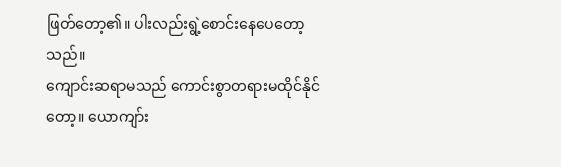ဖြတ်တော့၏။ ပါးလည်းရွဲ့စောင်းနေပေတော့သည်။
ကျောင်းဆရာမသည် ကောင်းစွာတရားမထိုင်နိုင်တော့။ ယောကျာ်း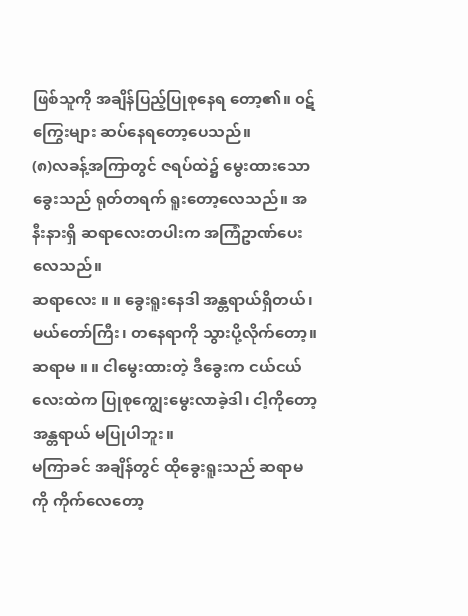ဖြစ်သူကို အချိန်ပြည့်ပြုစုနေရ တော့၏။ ၀ဋ်ကြွေးများ ဆပ်နေရတော့ပေသည်။
(၈)လခန့်အကြာတွင် ဇရပ်ထဲ၌ မွေးထားသော ခွေးသည် ရုတ်တရက် ရူးတော့လေသည်။ အနီးနားရှိ ဆရာလေးတပါးက အကြံဥာဏ်ပေးလေသည်။
ဆရာလေး ။ ။ ခွေးရူးနေဒါ အန္တရာယ်ရှိတယ်၊ မယ်တော်ကြီး၊ တနေရာကို သွားပို့လိုက်တော့။
ဆရာမ ။ ။ ငါမွေးထားတဲ့ ဒီခွေးက ငယ်ငယ်လေးထဲက ပြုစုကျွေးမွေးလာခဲ့ဒါ၊ ငါ့ကိုတော့ အန္တရာယ် မပြုပါဘူး။
မကြာခင် အချိန်တွင် ထိုခွေးရူးသည် ဆရာမကို ကိုက်လေတော့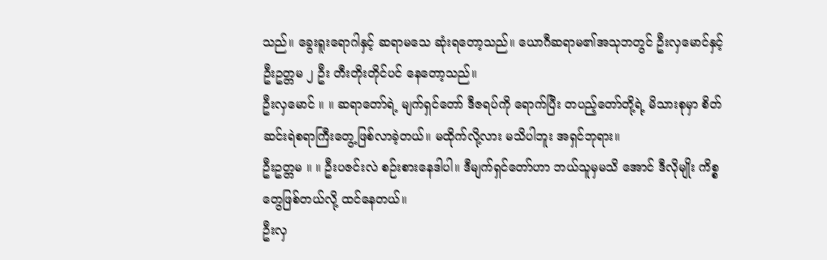သည်။ ခွေးရူးရောဂါနှင့် ဆရာမသေ ဆုံးရတော့သည်။ ယောဂီဆရာမ၏အသုဘတွင် ဦးလှမောင်နှင့် ဦးဥတ္တမ ၂ ဦး တီးတိုးတိုင်ပင် နေတော့သည်။
ဦးလှမောင် ။ ။ ဆရာတော်ရဲ့ မျက်ရှင်တော် ဒီဇရပ်ကို ရောက်ပြီး တပည့်တော်တို့ရဲ့ မိသားစုမှာ စိတ်ဆင်းရဲစရာကြီးတွေ့ဖြစ်လာခဲ့တယ်။ မထိုက်လို့လား မသိပါဘူး အရှင်ဘုရား။
ဦးဥတ္တမ ။ ။ ဦးပဇင်းလဲ စဉ်းစားနေဒါပါ။ ဒီမျက်ရှင်တော်ဟာ ဘယ်သူမှမသိ အောင် ဒီလိုမျိုး ကိစ္စတွေဖြစ်တယ်လို့ ထင်နေတယ်။
ဦးလှ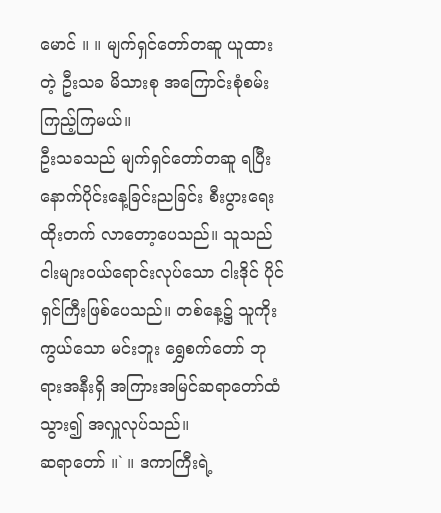မောင် ။ ။ မျက်ရှင်တော်တဆူ ယူထားတဲ့ ဦးသခ မိသားစု အကြောင်းစုံစမ်း ကြည့်ကြမယ်။
ဦးသခသည် မျက်ရှင်တော်တဆူ ရပြီး နောက်ပိုင်းနေ့ခြင်းညခြင်း စီးပွားရေးထိုးတက် လာတော့ပေသည်။ သူသည် ငါးများ၀ယ်ရောင်းလုပ်သော ငါးဒိုင် ပိုင်ရှင်ကြီးဖြစ်ပေသည်။ တစ်နေ့၌ သူကိုး ကွယ်သော မင်းဘူး ရွှေစက်တော် ဘုရားအနီးရှိ အကြားအမြင်ဆရာတော်ထံသွား၍ အလှူလုပ်သည်။
ဆရာတော် ။` ။ ဒကာကြီးရဲ့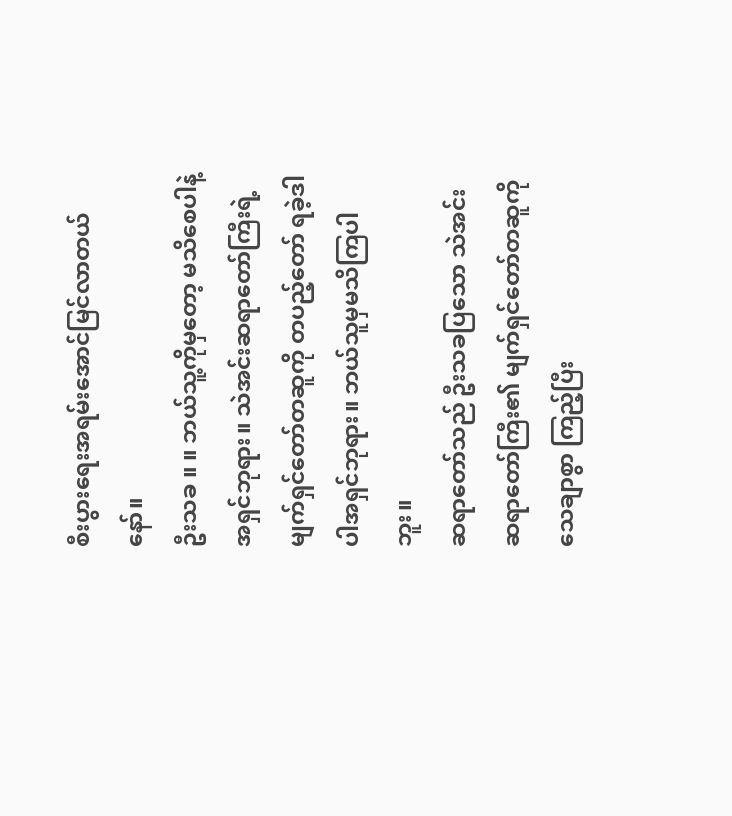စီးပွားရေးအရမ်းအောင်မြင်လာတယ်နော်။
ဦးသခ ။ ။ ဘယ်သူ့ကိုမှတော့ မသိစေပါနဲ့ အရှင်ဘုရား။ သဲအင်းဆရာတော်ကြီးရဲ့ မျက်ရှင်တော်တဆူကို တပည့်တော် ရခဲ့ဒါပါအရှင်ဘုရား။ ဘယ်သူမှမသိကြပါဘူး။
ဆရာတော်သည် ဦးသခပြသော သဲအင်းဆရာတော်ကြီး၏ မျက်ရှင်တော်တဆူကို သေချာစွာ ကြည့်ပြီး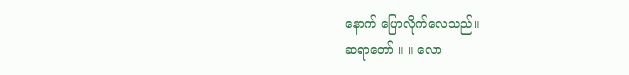နောက် ပြောလိုက်လေသည်။
ဆရာတော် ။ ။ လော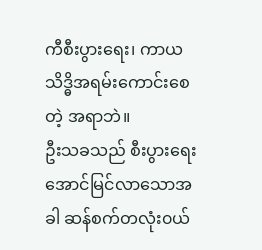ကီစီးပွားရေး၊ ကာယသိဒ္ဓိအရမ်းကောင်းစေတဲ့ အရာဘဲ။
ဦးသခသည် စီးပွားရေးအောင်မြင်လာသောအခါ ဆန်စက်တလုံး၀ယ်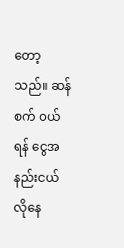တော့သည်။ ဆန်စက် ၀ယ်ရန် ငွေအနည်းငယ် လိုနေ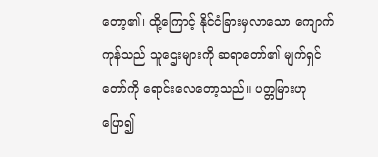တော့၏၊ ထို့ကြောင့် နိုင်ငံခြားမှလာသော ကျောက်ကုန်သည် သူဌေးများကို ဆရာတော်၏ မျက်ရှင်တော်ကို ရောင်းလေတော့သည်။ ပတ္တမြားဟုပြော၍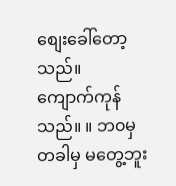စျေးခေါ်တော့သည်။
ကျောက်ကုန်သည်။ ။ ဘ၀မှ တခါမှ မတွေ့ဘူး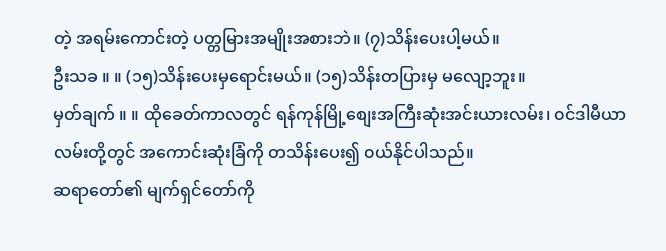တဲ့ အရမ်းကောင်းတဲ့ ပတ္တမြားအမျိုးအစားဘဲ။ (၇)သိန်းပေးပါ့မယ်။
ဦးသခ ။ ။ (၁၅)သိန်းပေးမှရောင်းမယ်။ (၁၅)သိန်းတပြားမှ မလျော့ဘူး။
မှတ်ချက် ။ ။ ထိုခေတ်ကာလတွင် ရန်ကုန်မြို့စျေးအကြီးဆုံးအင်းယားလမ်း၊ ၀င်ဒါမီယာ လမ်းတို့တွင် အကောင်းဆုံးခြံကို တသိန်းပေး၍ ၀ယ်နိုင်ပါသည်။
ဆရာတော်၏ မျက်ရှင်တော်ကို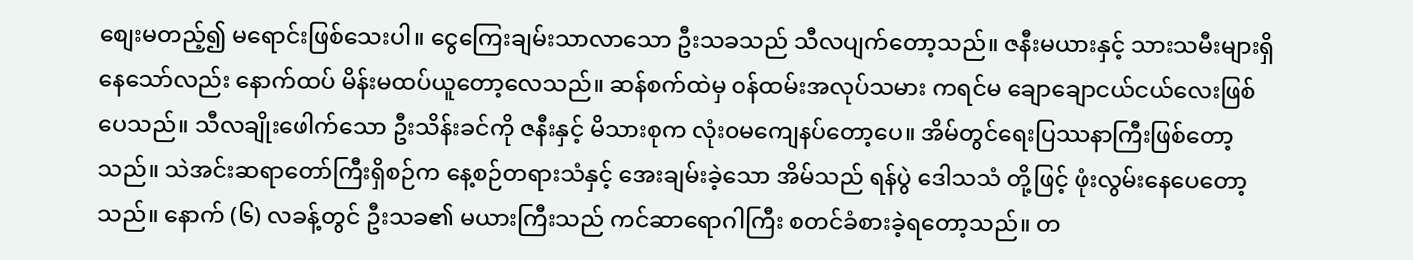စျေးမတည့်၍ မရောင်းဖြစ်သေးပါ။ ငွေကြေးချမ်းသာလာသော ဦးသခသည် သီလပျက်တော့သည်။ ဇနီးမယားနှင့် သားသမီးများရှိနေသော်လည်း နောက်ထပ် မိန်းမထပ်ယူတော့လေသည်။ ဆန်စက်ထဲမှ ၀န်ထမ်းအလုပ်သမား ကရင်မ ချောချောငယ်ငယ်လေးဖြစ်ပေသည်။ သီလချိုးဖေါက်သော ဦးသိန်းခင်ကို ဇနီးနှင့် မိသားစုက လုံး၀မကျေနပ်တော့ပေ။ အိမ်တွင်ရေးပြဿနာကြီးဖြစ်တော့ သည်။ သဲအင်းဆရာတော်ကြီးရှိစဉ်က နေ့စဉ်တရားသံနှင့် အေးချမ်းခဲ့သော အိမ်သည် ရန်ပွဲ ဒေါသသံ တို့ဖြင့် ဖုံးလွမ်းနေပေတော့သည်။ နောက် (၆) လခန့်တွင် ဦးသခ၏ မယားကြီးသည် ကင်ဆာရောဂါကြီး စတင်ခံစားခဲ့ရတော့သည်။ တ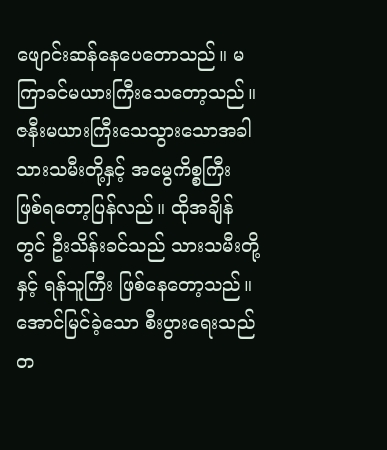ဖျောင်းဆန်နေပေတောသည်။ မကြာခင်မယားကြီးသေတော့သည်။ ဇနီးမယားကြီးသေသွားသောအခါ သားသမီးတို့နှင့် အမွေကိစ္စကြီး ဖြစ်ရတော့ပြန်လည်။ ထိုအချိန်တွင် ဦးသိန်းခင်သည် သားသမီးတို့နှင့် ရန်သူကြီး ဖြစ်နေတော့သည်။ အောင်မြင်ခဲ့သော စီးပွားရေးသည် တ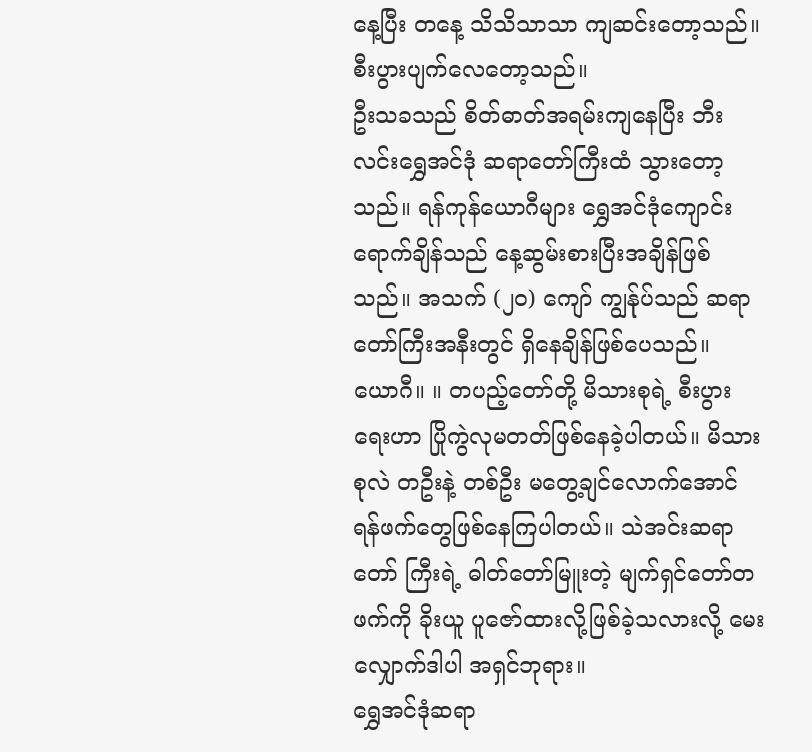နေ့ပြီး တနေ့ သိသိသာသာ ကျဆင်းတော့သည်။စီးပွားပျက်လေတော့သည်။
ဦးသခသည် စိတ်ဓာတ်အရမ်းကျနေပြီး ဘီးလင်းရွှေအင်ဒုံ ဆရာတော်ကြီးထံ သွားတော့သည်။ ရန်ကုန်ယောဂီများ ရွှေအင်ဒုံကျောင်းရောက်ချိန်သည် နေ့ဆွမ်းစားပြီးအချိန်ဖြစ်သည်။ အသက် (၂၀) ကျော် ကျွန်ုပ်သည် ဆရာတော်ကြီးအနီးတွင် ရှိနေချိန်ဖြစ်ပေသည်။
ယောဂီ။ ။ တပည့်တော်တို့ မိသားစုရဲ့ စီးပွားရေးဟာ ပြိုကွဲလုမတတ်ဖြစ်နေခဲ့ပါတယ်။ မိသားစုလဲ တဦးနဲ့ တစ်ဦး မတွေ့ချင်လောက်အောင် ရန်ဖက်တွေဖြစ်နေကြပါတယ်။ သဲအင်းဆရာတော် ကြီးရဲ့ ဓါတ်တော်မြူးတဲ့ မျက်ရှင်တော်တဖက်ကို ခိုးယူ ပူဇော်ထားလို့ဖြစ်ခဲ့သလားလို့ မေးလျှောက်ဒါပါ အရှင်ဘုရား။
ရွှေအင်ဒုံဆရာ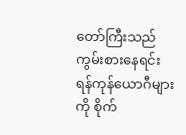တော်ကြီးသည် ကွမ်းစားနေရင်း ရန်ကုန်ယောဂီများကို စိုက်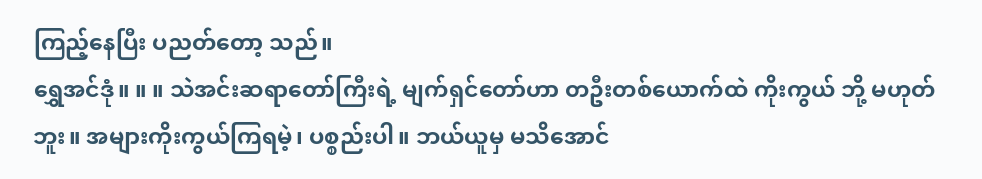ကြည့်နေပြီး ပညတ်တော့ သည်။
ရွှေအင်ဒုံ။ ။ ။ သဲအင်းဆရာတော်ကြီးရဲ့ မျက်ရှင်တော်ဟာ တဦးတစ်ယောက်ထဲ ကိုးကွယ် ဘို့ မဟုတ်ဘူး။ အများကိုးကွယ်ကြရမဲ့၊ ပစ္စည်းပါ။ ဘယ်ယူမှ မသိအောင်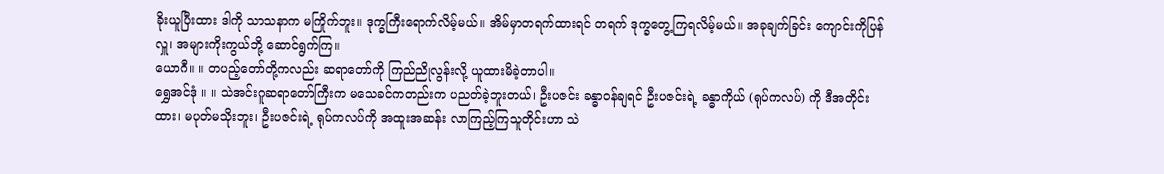ခိုးယူပြီးထား ဒါကို သာသနာက မကြိုက်ဘူး။ ဒုက္ခကြီးရောက်လိမ့်မယ်။ အိမ်မှာတရက်ထားရင် တရက် ဒုက္ခတွေ့ကြရလိမ့်မယ်။ အခုချက်ခြင်း ကျောင်းကိုပြန်လှူ၊ အများကိုးကွယ်ဘို့ ဆောင်ရွက်ကြ။
ယောဂီ။ ။ တပည့်တော်တို့ကလည်း ဆရာတော်ကို ကြည်ညိုလွန်းလို့ ယူထားမိခဲ့တာပါ။
ရွှေအင်ဒုံ ။ ။ သဲအင်းဂူဆရာတော်ကြီးက မသေခင်ကတည်းက ပညတ်ခဲ့ဘူးတယ်၊ ဦးပဇင်း ခန္ဓာ၀န်ချရင် ဦးပဇင်းရဲ့ ခန္ဓာကိုယ် (ရုပ်ကလပ်) ကို ဒီအတိုင်းထား၊ မပုတ်မသိုးဘူး၊ ဦးပဇင်းရဲ့ ရုပ်ကလပ်ကို အထူးအဆန်း လာကြည့်ကြသူတိုင်းဟာ သဲ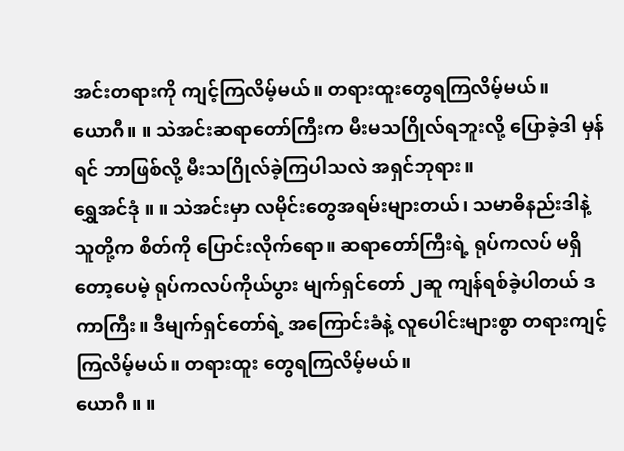အင်းတရားကို ကျင့်ကြလိမ့်မယ်။ တရားထူးတွေရကြလိမ့်မယ်။
ယောဂီ။ ။ သဲအင်းဆရာတော်ကြီးက မီးမသဂြိုလ်ရဘူးလို့ ပြောခဲ့ဒါ မှန်ရင် ဘာဖြစ်လို့ မီးသဂြိုလ်ခဲ့ကြပါသလဲ အရှင်ဘုရား။
ရွှေအင်ဒုံ ။ ။ သဲအင်းမှာ လမိုင်းတွေအရမ်းများတယ်၊ သမာဓိနည်းဒါနဲ့ သူတို့က စိတ်ကို ပြောင်းလိုက်ရော။ ဆရာတော်ကြီးရဲ့ ရုပ်ကလပ် မရှိတော့ပေမဲ့ ရုပ်ကလပ်ကိုယ်ပွား မျက်ရှင်တော် ၂ဆူ ကျန်ရစ်ခဲ့ပါတယ် ဒကာကြီး။ ဒီမျက်ရှင်တော်ရဲ့ အကြောင်းခံနဲ့ လူပေါင်းများစွာ တရားကျင့်ကြလိမ့်မယ်။ တရားထူး တွေရကြလိမ့်မယ်။
ယောဂီ ။ ။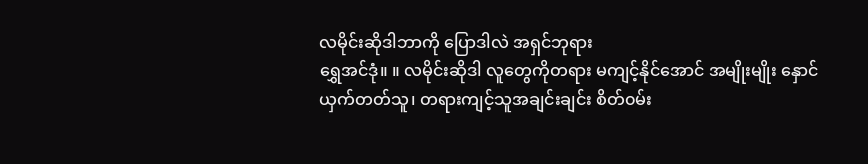လမိုင်းဆိုဒါဘာကို ပြောဒါလဲ အရှင်ဘုရား
ရွှေအင်ဒုံ။ ။ လမိုင်းဆိုဒါ လူတွေကိုတရား မကျင့်နိုင်အောင် အမျိုးမျိုး နှောင်ယှက်တတ်သူ၊ တရားကျင့်သူအချင်းချင်း စိတ်၀မ်း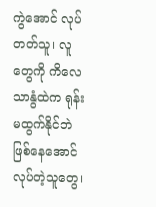ကွဲအောင် လုပ်တတ်သူ၊ လူတွေကို ကိလေသာနွံထဲက ရုန်းမထွက်နိုင်ဘဲ ဖြစ်နေအောင် လုပ်တဲ့သူတွေ၊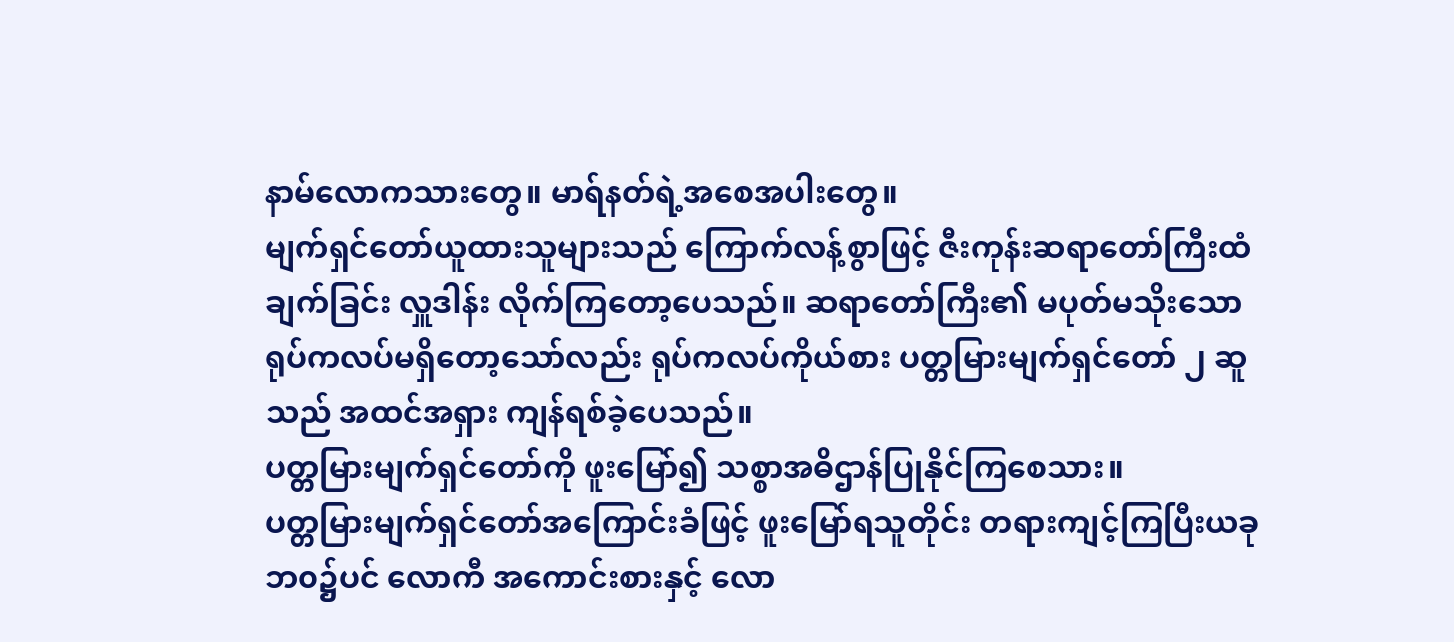နာမ်လောကသားတွေ။ မာရ်နတ်ရဲ့အစေအပါးတွေ။
မျက်ရှင်တော်ယူထားသူများသည် ကြောက်လန့်စွာဖြင့် ဇီးကုန်းဆရာတော်ကြီးထံ ချက်ခြင်း လှူဒါန်း လိုက်ကြတော့ပေသည်။ ဆရာတော်ကြီး၏ မပုတ်မသိုးသော ရုပ်ကလပ်မရှိတော့သော်လည်း ရုပ်ကလပ်ကိုယ်စား ပတ္တမြားမျက်ရှင်တော် ၂ ဆူသည် အထင်အရှား ကျန်ရစ်ခဲ့ပေသည်။
ပတ္တမြားမျက်ရှင်တော်ကို ဖူးမြော်၍ သစ္စာအဓိဌာန်ပြုနိုင်ကြစေသား။
ပတ္တမြားမျက်ရှင်တော်အကြောင်းခံဖြင့် ဖူးမြော်ရသူတိုင်း တရားကျင့်ကြပြီးယခုဘ၀၌ပင် လောကီ အကောင်းစားနှင့် လော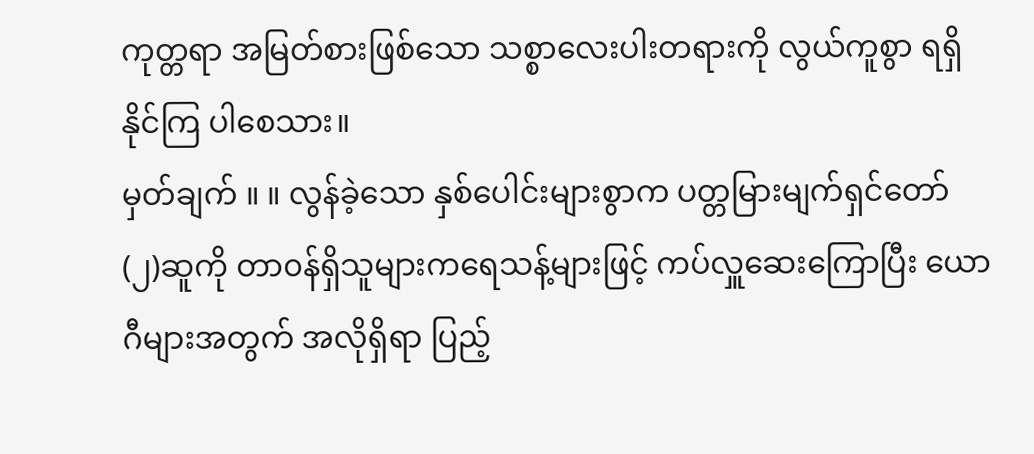ကုတ္တရာ အမြတ်စားဖြစ်သော သစ္စာလေးပါးတရားကို လွယ်ကူစွာ ရရှိနိုင်ကြ ပါစေသား။
မှတ်ချက် ။ ။ လွန်ခဲ့သော နှစ်ပေါင်းများစွာက ပတ္တမြားမျက်ရှင်တော် (၂)ဆူကို တာ၀န်ရှိသူများကရေသန့်များဖြင့် ကပ်လှူဆေးကြောပြီး ယောဂီများအတွက် အလိုရှိရာ ပြည့်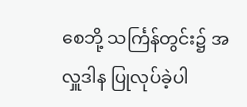စေဘို့ သင်္ကြန်တွင်း၌ အလှူဒါန ပြုလုပ်ခဲ့ပါ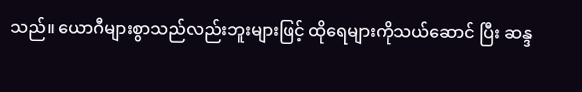သည်။ ယောဂီများစွာသည်လည်းဘူးများဖြင့် ထိုရေများကိုသယ်ဆောင် ပြီး ဆန္ဒ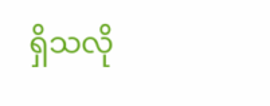ရှိသလို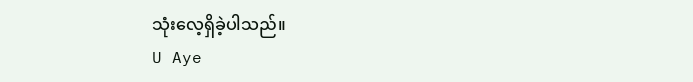သုံးလေ့ရှိခဲ့ပါသည်။
U Aye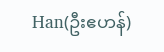Han(ဦးဧဟန်)